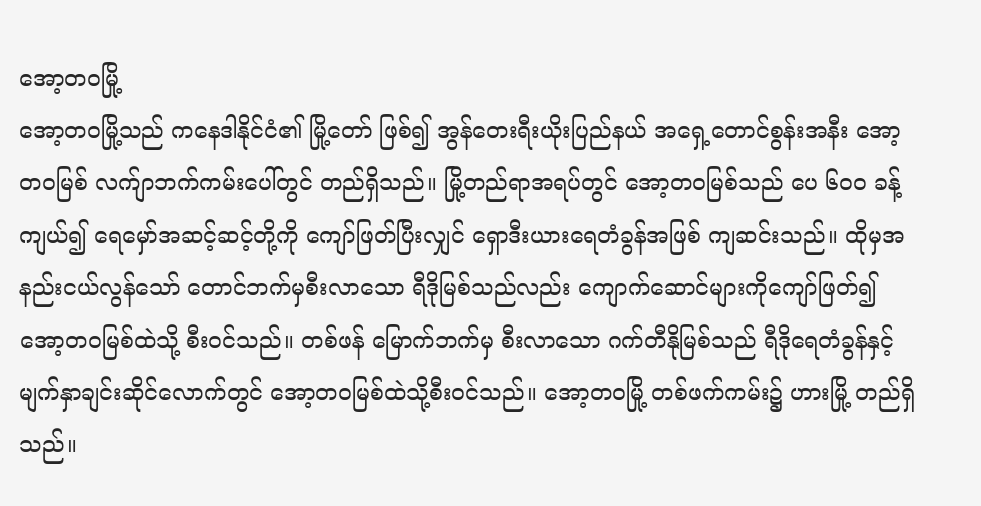အော့တဝမြို့
အော့တဝမြို့သည် ကနေဒါနိုင်ငံ၏ မြို့တော် ဖြစ်၍ အွန်တေးရီးယိုးပြည်နယ် အရှေ့တောင်စွန်းအနီး အော့တဝမြစ် လက်ျာဘက်ကမ်းပေါ်တွင် တည်ရှိသည်။ မြို့တည်ရာအရပ်တွင် အော့တဝမြစ်သည် ပေ ၆ဝဝ ခန့်ကျယ်၍ ရေမှော်အဆင့်ဆင့်တို့ကို ကျော်ဖြတ်ပြီးလျှင် ရှောဒီးယားရေတံခွန်အဖြစ် ကျဆင်းသည်။ ထိုမှအနည်းငယ်လွန်သော် တောင်ဘက်မှစီးလာသော ရီဒိုမြစ်သည်လည်း ကျောက်ဆောင်များကိုကျော်ဖြတ်၍ အော့တဝမြစ်ထဲသို့ စီးဝင်သည်။ တစ်ဖန် မြောက်ဘက်မှ စီးလာသော ဂက်တီနိုမြစ်သည် ရီဒိုရေတံခွန်နှင့် မျက်နှာချင်းဆိုင်လောက်တွင် အော့တဝမြစ်ထဲသို့စီးဝင်သည်။ အော့တဝမြို့ တစ်ဖက်ကမ်း၌ ဟားမြို့ တည်ရှိသည်။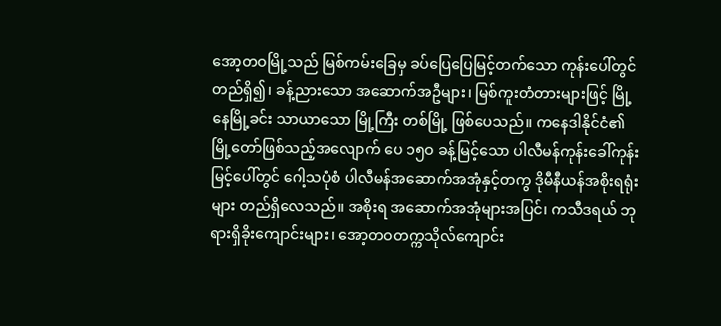အော့တဝမြို့သည် မြစ်ကမ်းခြေမှ ခပ်ပြေပြေမြင့်တက်သော ကုန်းပေါ်တွင် တည်ရှိ၍၊ ခန့်ညားသော အဆောက်အဦများ၊ မြစ်ကူးတံတားများဖြင့် မြို့နေမြို့ခင်း သာယာသော မြို့ကြီး တစ်မြို့ ဖြစ်ပေသည်။ ကနေဒါနိုင်ငံ၏ မြို့တော်ဖြစ်သည့်အလျောက် ပေ ၁၅ဝ ခန့်မြင့်သော ပါလီမန်ကုန်းခေါ်ကုန်းမြင့်ပေါ်တွင် ဂေါ့သပုံစံ ပါလီမန်အဆောက်အအုံနှင့်တကွ ဒိုမီနီယန်အစိုးရရုံးများ တည်ရှိလေသည်။ အစိုးရ အဆောက်အအုံများအပြင်၊ ကသီဒရယ် ဘုရားရှိခိုးကျောင်းများ၊ အော့တဝတက္ကသိုလ်ကျောင်း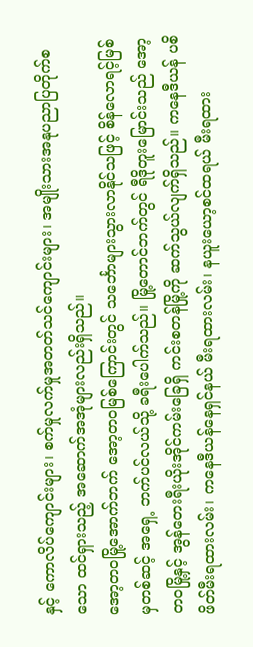နှင့် ကောလိပ်ကျောင်းများ၊ စက်မှုလက်မှုအတတ်သင်ကျောင်းများ၊ အမျိုးသားအနုပညာပြတိုက်စသော ထင်ရှားသည့် အဆောက်အအုံများလည်းရှိသည်။
အော့တဝမြို့အောက်ဘက် အော့တဝမြစ်ကြောင်းတွင် သင်္ဘောများသွားလာနိုင်သဖြင့် စိန်လောရင့်မြစ်မှတစ်ဆင့် အရှေ့ ဘက်ပင်လယ်သို့ ခရီးပေါက်သည်။ မြို့တောင်ဘက်တွင် ရီဒိုတူးမြောင်းသည် အော့တဝမြို့နှင့် အွန်တေးရီးယိုးအိုင်ကမ်းခြေရှိ ကင်းစတန်မြို့ကို ဆက်သွယ်လျက်ရှိသည်။ ကနေဒီယန် ပစိဖိတ်မီးရထားလမ်း၊ ကနေဒီယန်နေရှင်နယ် မီးရထားလမ်း၊ နယူးယော့စင်ထရယ် မီးရထား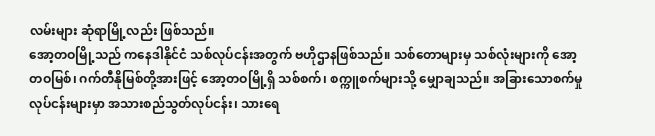လမ်းများ ဆုံရာမြို့လည်း ဖြစ်သည်။
အော့တဝမြို့သည် ကနေဒါနိုင်ငံ သစ်လုပ်ငန်းအတွက် ဗဟိုဌာနဖြစ်သည်။ သစ်တောများမှ သစ်လုံးများကို အော့တဝမြစ်၊ ဂက်တီနိုမြစ်တို့အားဖြင့် အော့တဝမြို့ရှိ သစ်စက်၊ စက္ကူစက်များသို့ မျှောချသည်။ အခြားသောစက်မှုလုပ်ငန်းများမှာ အသားစည်သွတ်လုပ်ငန်း၊ သားရေ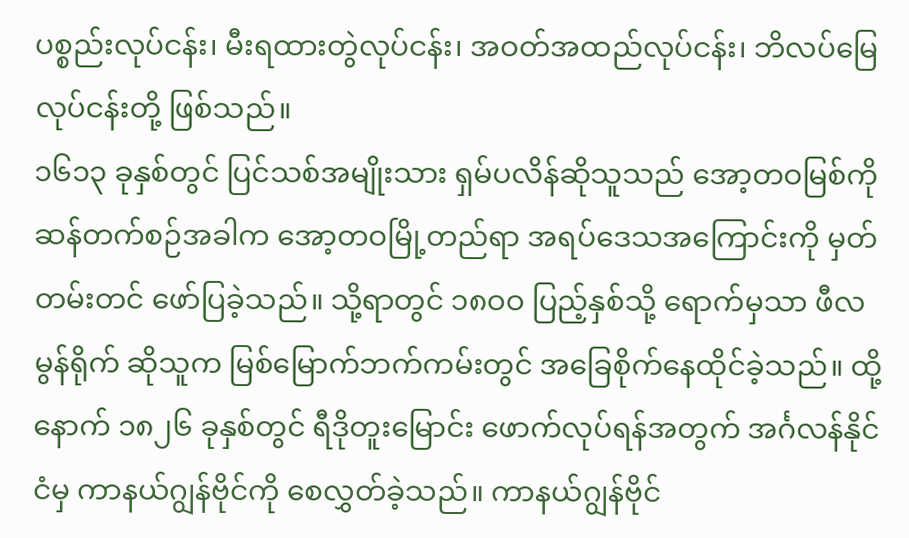ပစ္စည်းလုပ်ငန်း၊ မီးရထားတွဲလုပ်ငန်း၊ အဝတ်အထည်လုပ်ငန်း၊ ဘိလပ်မြေလုပ်ငန်းတို့ ဖြစ်သည်။
၁၆၁၃ ခုနှစ်တွင် ပြင်သစ်အမျိုးသား ရှမ်ပလိန်ဆိုသူသည် အော့တဝမြစ်ကို ဆန်တက်စဉ်အခါက အော့တဝမြို့တည်ရာ အရပ်ဒေသအကြောင်းကို မှတ်တမ်းတင် ဖော်ပြခဲ့သည်။ သို့ရာတွင် ၁၈ဝဝ ပြည့်နှစ်သို့ ရောက်မှသာ ဖီလမွန်ရိုက် ဆိုသူက မြစ်မြောက်ဘက်ကမ်းတွင် အခြေစိုက်နေထိုင်ခဲ့သည်။ ထို့နောက် ၁၈၂၆ ခုနှစ်တွင် ရီဒိုတူးမြောင်း ဖောက်လုပ်ရန်အတွက် အင်္ဂလန်နိုင်ငံမှ ကာနယ်ဂျွန်ဗိုင်ကို စေလွှတ်ခဲ့သည်။ ကာနယ်ဂျွန်ဗိုင်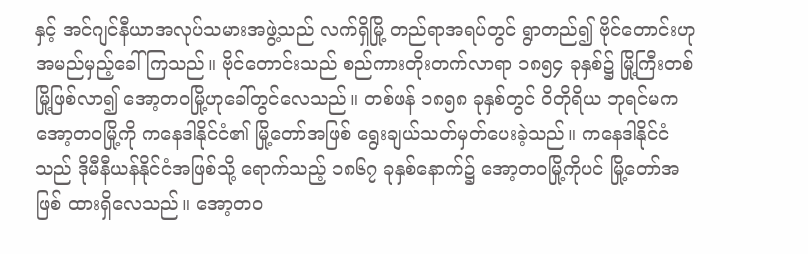နှင့် အင်ဂျင်နီယာအလုပ်သမားအဖွဲ့သည် လက်ရှိမြို့ တည်ရာအရပ်တွင် ရွာတည်၍ ဗိုင်တောင်းဟု အမည်မှည့်ခေါ်ကြသည်။ ဗိုင်တောင်းသည် စည်ကားတိုးတက်လာရာ ၁၈၅၄ ခုနှစ်၌ မြို့ကြီးတစ်မြို့ဖြစ်လာ၍ အော့တဝမြို့ဟုခေါ်တွင်လေသည်။ တစ်ဖန် ၁၈၅၈ ခုနှစ်တွင် ဝိတိုရိယ ဘုရင်မက အော့တဝမြို့ကို ကနေဒါနိုင်ငံ၏ မြို့တော်အဖြစ် ရွေးချယ်သတ်မှတ်ပေးခဲ့သည်။ ကနေဒါနိုင်ငံသည် ဒိုမီနီယန်နိုင်ငံအဖြစ်သို့ ရောက်သည့် ၁၈၆၇ ခုနှစ်နောက်၌ အော့တဝမြို့ကိုပင် မြို့တော်အဖြစ် ထားရှိလေသည်။ အော့တဝ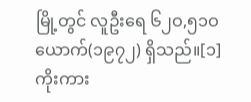မြို့တွင် လူဦးရေ ၆၂ဝ,၅၁ဝ ယောက်(၁၉၇၂) ရှိသည်။[၁]
ကိုးကား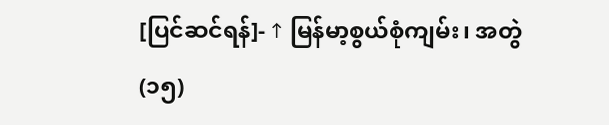[ပြင်ဆင်ရန်]- ↑ မြန်မာ့စွယ်စုံကျမ်း၊ အတွဲ(၁၅)